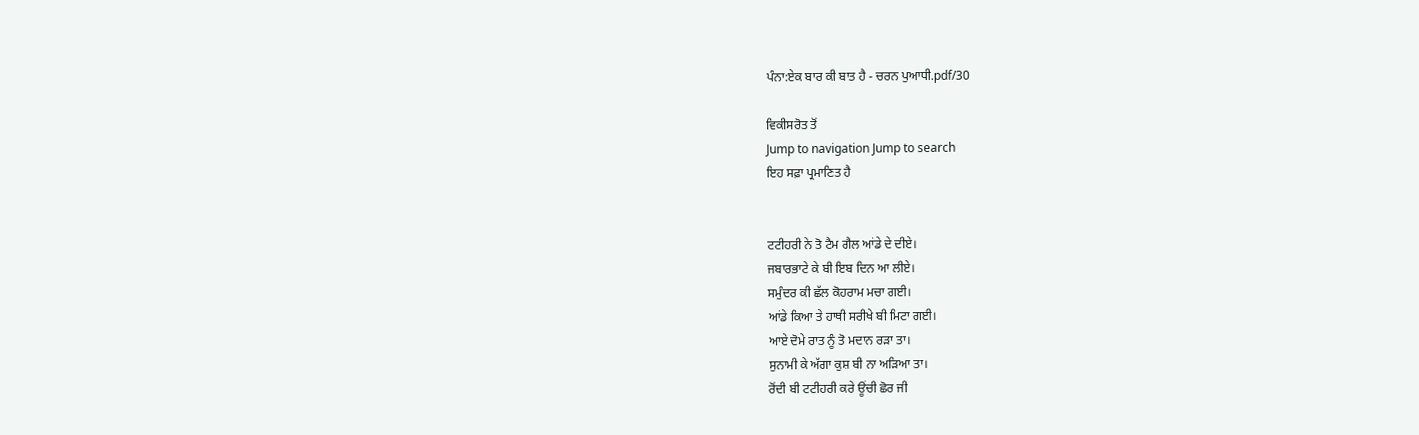ਪੰਨਾ:ਏਕ ਬਾਰ ਕੀ ਬਾਤ ਹੈ - ਚਰਨ ਪੁਆਧੀ.pdf/30

ਵਿਕੀਸਰੋਤ ਤੋਂ
Jump to navigation Jump to search
ਇਹ ਸਫ਼ਾ ਪ੍ਰਮਾਣਿਤ ਹੈ


ਟਟੀਹਰੀ ਨੇ ਤੋ ਟੈਮ ਗੈਲ ਆਂਡੇ ਦੇ ਦੀਏ।
ਜਬਾਰਭਾਟੇ ਕੇ ਬੀ ਇਬ ਦਿਨ ਆ ਲੀਏ।
ਸਮੁੰਦਰ ਕੀ ਛੱਲ ਕੋਹਰਾਮ ਮਚਾ ਗਈ।
ਆਂਡੇ ਕਿਆ ਤੇ ਹਾਥੀ ਸਰੀਖੇ ਬੀ ਮਿਟਾ ਗਈ।
ਆਏ ਦੋਮੇ ਰਾਤ ਨੂੰ ਤੋ ਮਦਾਨ ਰੜਾ ਤਾ।
ਸੁਨਾਮੀ ਕੇ ਅੱਗਾ ਕੁਸ਼ ਬੀ ਨਾ ਅੜਿਆ ਤਾ।
ਰੋਂਦੀ ਬੀ ਟਟੀਹਰੀ ਕਰੇ ਊਂਚੀ ਛੋਰ ਜੀ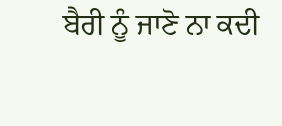ਬੈਰੀ ਨੂੰ ਜਾਣੋ ਨਾ ਕਦੀ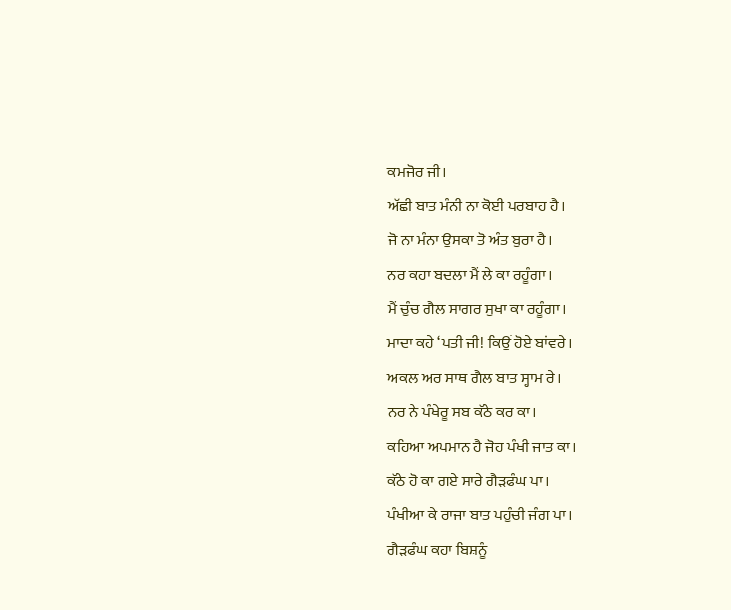ਕਮਜੋਰ ਜੀ।
ਅੱਛੀ ਬਾਤ ਮੰਨੀ ਨਾ ਕੋਈ ਪਰਬਾਹ ਹੈ।
ਜੋ ਨਾ ਮੰਨਾ ਉਸਕਾ ਤੋ ਅੰਤ ਬੁਰਾ ਹੈ।
ਨਰ ਕਹਾ ਬਦਲਾ ਮੈਂ ਲੇ ਕਾ ਰਹੂੰਗਾ।
ਮੈਂ ਚੁੰਚ ਗੈਲ ਸਾਗਰ ਸੁਖਾ ਕਾ ਰਹੂੰਗਾ।
ਮਾਦਾ ਕਹੇ ‘ਪਤੀ ਜੀ! ਕਿਉਂ ਹੋਏ ਬਾਂਵਰੇ।
ਅਕਲ ਅਰ ਸਾਥ ਗੈਲ ਬਾਤ ਸ੍ਹਾਮ ਰੇ।
ਨਰ ਨੇ ਪੰਖੇਰੂ ਸਬ ਕੱਠੇ ਕਰ ਕਾ।
ਕਹਿਆ ਅਪਮਾਨ ਹੈ ਜੋਹ ਪੰਖੀ ਜਾਤ ਕਾ।
ਕੱਠੇ ਹੋ ਕਾ ਗਏ ਸਾਰੇ ਗੈੜਫੰਘ ਪਾ।
ਪੰਖੀਆ ਕੇ ਰਾਜਾ ਬਾਤ ਪਹੁੰਚੀ ਜੰਗ ਪਾ।
ਗੈੜਫੰਘ ਕਹਾ ਬਿਸ਼ਨੂੰ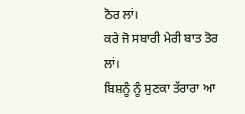ਠੋਰ ਲਾਂ।
ਕਰੇ ਜੋ ਸਬਾਰੀ ਮੇਰੀ ਬਾਤ ਤੋਰ ਲਾਂ।
ਬਿਸ਼ਨੂੰ ਨੂੰ ਸੁਣਕਾ ਤੱਰਾਰਾ ਆ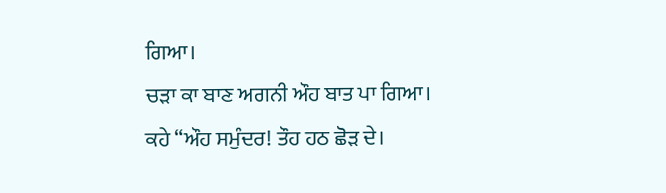ਗਿਆ।
ਚੜਾ ਕਾ ਬਾਣ ਅਗਨੀ ਔਹ ਬਾਤ ਪਾ ਗਿਆ।
ਕਹੇ “ਔਹ ਸਮੁੰਦਰ! ਤੌਹ ਹਠ ਛੋੜ ਦੇ।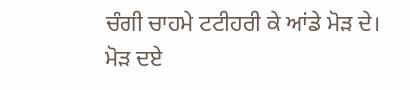ਚੰਗੀ ਚਾਹਮੇ ਟਟੀਹਰੀ ਕੇ ਆਂਡੇ ਮੋੜ ਦੇ।
ਮੋੜ ਦਏ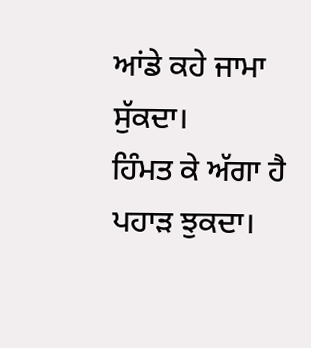ਆਂਡੇ ਕਹੇ ਜਾਮਾ ਸੁੱਕਦਾ।
ਹਿੰਮਤ ਕੇ ਅੱਗਾ ਹੈ ਪਹਾੜ ਝੁਕਦਾ।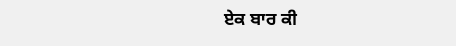ਏਕ ਬਾਰ ਕੀ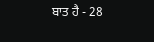ਬਾਤ ਹੈ - 28